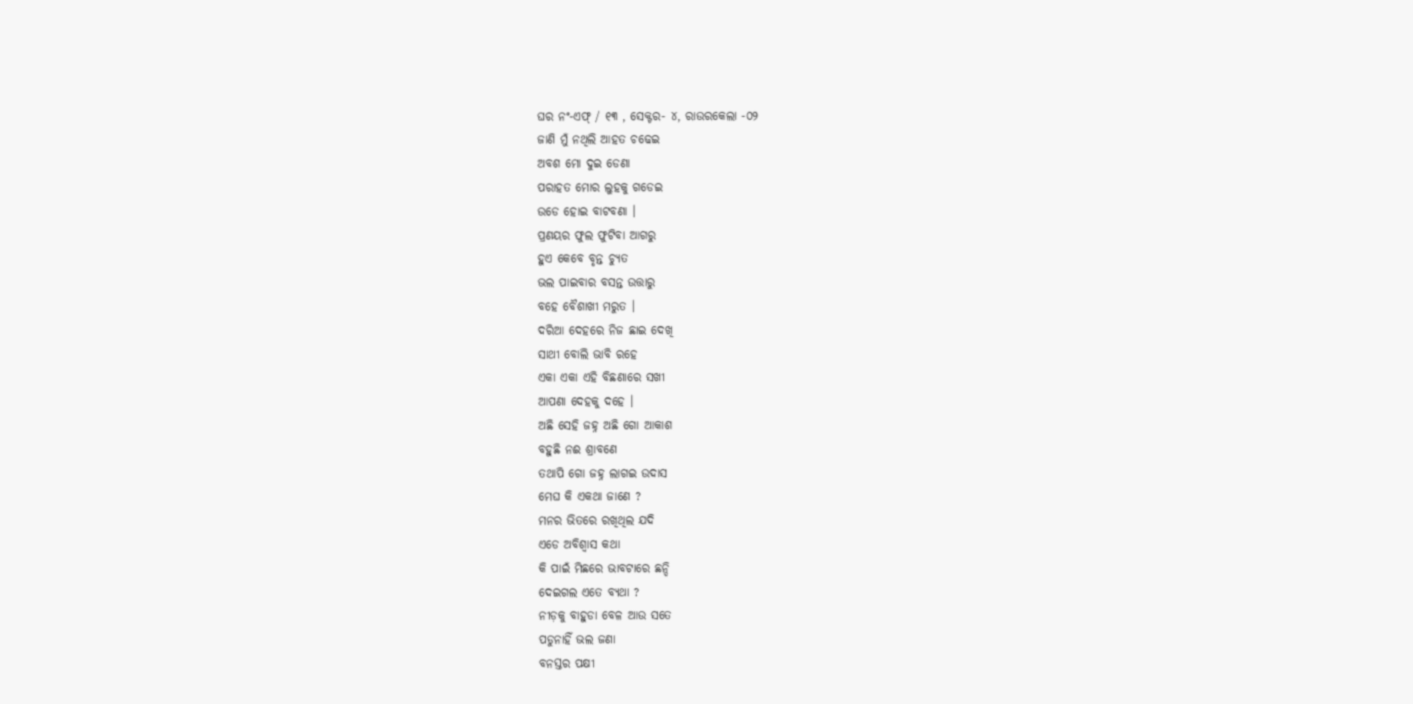ଘର ନଂ-ଏଫ୍ / ୧୩ , ସେକ୍ଟର- ୪, ରାଉରକେଲା -୦୨
ଜାଣି ମୁଁ ନଥିଲି ଆହତ ଚଢେଇ
ଅବଶ ମୋ ଦୁଇ ଡେଣା
ପରାହତ ମୋର ଲୁହକୁ ଗଡେଇ
ଉଡେ ହୋଇ ବାଟବଣା ।
ପ୍ରଣୟର ଫୁଲ ଫୁଟିବା ଆଗରୁ
ହୁଏ କେବେ ବୃନ୍ତ ଚ୍ୟୁତ
ଭଲ ପାଇବାର ବସନ୍ତ ଉତ୍ତାରୁ
ବହେ ବୈଶାଖୀ ମରୁତ ।
ଦରିଆ ଦେହରେ ନିଜ ଛାଇ ଦେଖି
ସାଥୀ ବୋଲି ଭାବି ରହେ
ଏକା ଏକା ଏହି ବିଛଣାରେ ସଖୀ
ଆପଣା ଦେହକୁ ଦହେ ।
ଅଛି ସେହି ଜହ୍ନ ଅଛି ଗୋ ଆକାଶ
ବହୁଛି ନଈ ଶ୍ରାବଣେ
ତଥାପି ଗୋ ଜହ୍ନ ଲାଗଇ ଉଦାସ
ମେଘ କି ଏକଥା ଜାଣେ ?
ମନର ଭିତରେ ରଖିଥିଲ ଯଦି
ଏଡେ ଅବିଶ୍ବାସ କଥା
କି ପାଇଁ ମିଛରେ ଭାବଟାରେ ଛନ୍ଦି
ଦେଇଗଲ ଏତେ ବ୍ୟଥା ?
ନୀଡ଼କୁ ବାହୁଡା ବେଳ ଆଉ ସତେ
ପଡୁନାହିଁ ଭଲ ଜଣା
ବନସ୍ତର ପକ୍ଷୀ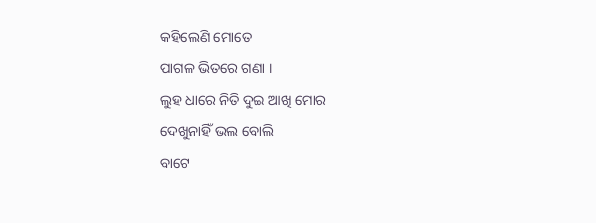କହିଲେଣି ମୋତେ
ପାଗଳ ଭିତରେ ଗଣା ।
ଲୁହ ଧାରେ ନିତି ଦୁଇ ଆଖି ମୋର
ଦେଖୁନାହିଁ ଭଲ ବୋଲି
ବାଟେ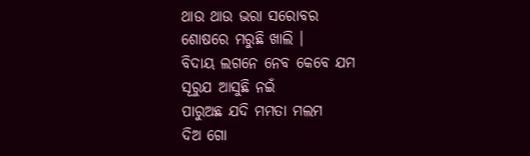ଥାଉ ଥାଉ ଭରା ସରୋବର
ଶୋଷରେ ମରୁଛି ଖାଲି ।
ବିଦାୟ ଲଗନେ ନେବ କେବେ ଯମ
ସୂରୁଯ ଆସୁଛି ନଇଁ
ପାରୁଅଛ ଯଦି ମମତା ମଲମ
ଦିଅ ଗୋ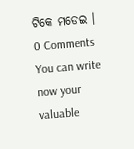ଟିକେ ମଡେଇ ।
0 Comments
You can write now your valuable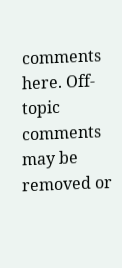comments here. Off-topic comments may be removed or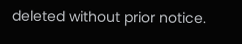deleted without prior notice.